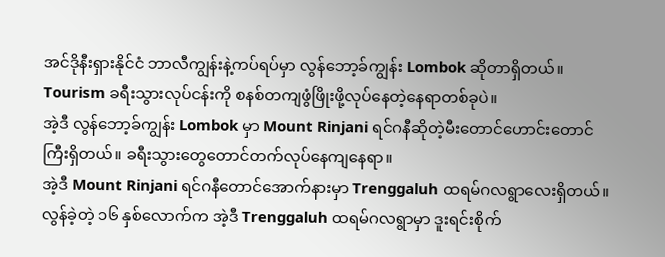အင်ဒိုနီးရှားနိုင်ငံ ဘာလီကျွန်းနဲ့ကပ်ရပ်မှာ လွန်ဘော့ခ်ကျွန်း Lombok ဆိုတာရှိတယ်။ Tourism ခရီးသွားလုပ်ငန်းကို စနစ်တကျဖွံဖြိုးဖို့လုပ်နေတဲ့နေရာတစ်ခုပဲ။
အဲ့ဒီ လွန်ဘော့ခ်ကျွန်း Lombok မှာ Mount Rinjani ရင်ဂနီဆိုတဲ့မီးတောင်ဟောင်းတောင်ကြီးရှိတယ်။ ခရီးသွားတွေတောင်တက်လုပ်နေကျနေရာ။
အဲ့ဒီ Mount Rinjani ရင်ဂနီတောင်အောက်နားမှာ Trenggaluh ထရမ်ဂလရွာလေးရှိတယ်။
လွန်ခဲ့တဲ့ ၁၆ နှစ်လောက်က အဲ့ဒီ Trenggaluh ထရမ်ဂလရွာမှာ ဒူးရင်းစိုက်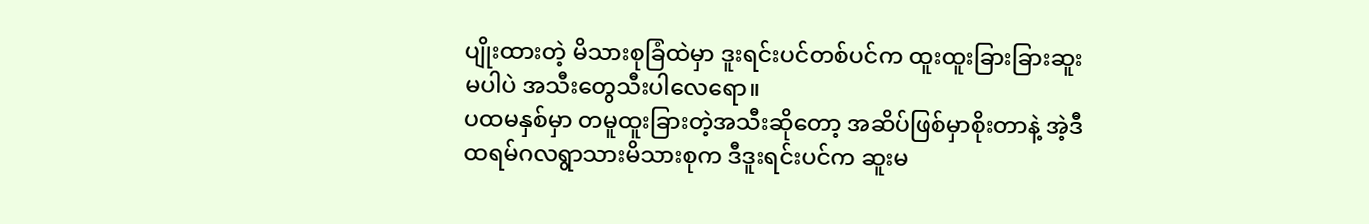ပျိုးထားတဲ့ မိသားစုခြံထဲမှာ ဒူးရင်းပင်တစ်ပင်က ထူးထူးခြားခြားဆူးမပါပဲ အသီးတွေသီးပါလေရော။
ပထမနှစ်မှာ တမူထူးခြားတဲ့အသီးဆိုတော့ အဆိပ်ဖြစ်မှာစိုးတာနဲ့ အဲ့ဒီထရမ်ဂလရွာသားမိသားစုက ဒီဒူးရင်းပင်က ဆူးမ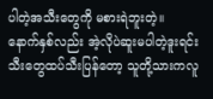ပါတဲ့အသီးတွေကို မစားရဲဘူးတဲ့။
နောက်နှစ်လည်း အဲ့လိုပဲဆူးမပါတဲ့ဒူးရင်းသီးတွေထပ်သီးပြန်တော့ သူတို့သားကလူ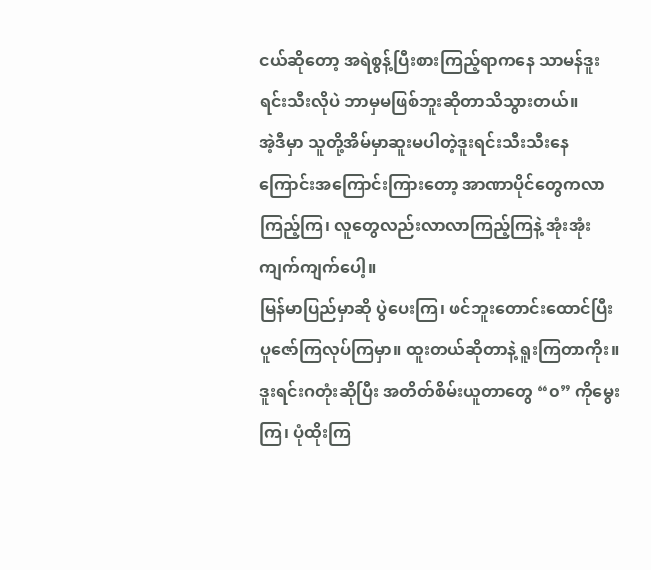ငယ်ဆိုတော့ အရဲစွန့်ပြီးစားကြည့်ရာကနေ သာမန်ဒူးရင်းသီးလိုပဲ ဘာမှမဖြစ်ဘူးဆိုတာသိသွားတယ်။
အဲ့ဒီမှာ သူတို့အိမ်မှာဆူးမပါတဲ့ဒူးရင်းသီးသီးနေကြောင်းအကြောင်းကြားတော့ အာဏာပိုင်တွေကလာကြည့်ကြ၊ လူတွေလည်းလာလာကြည့်ကြနဲ့ အုံးအုံးကျက်ကျက်ပေါ့။
မြန်မာပြည်မှာဆို ပွဲပေးကြ၊ ဖင်ဘူးတောင်းထောင်ပြီးပူဇော်ကြလုပ်ကြမှာ။ ထူးတယ်ဆိုတာနဲ့ ရူးကြတာကိုး။
ဒူးရင်းဂတုံးဆိုပြီး အတိတ်စိမ်းယူတာတွေ “၀” ကိုမွေးကြ၊ ပုံထိုးကြ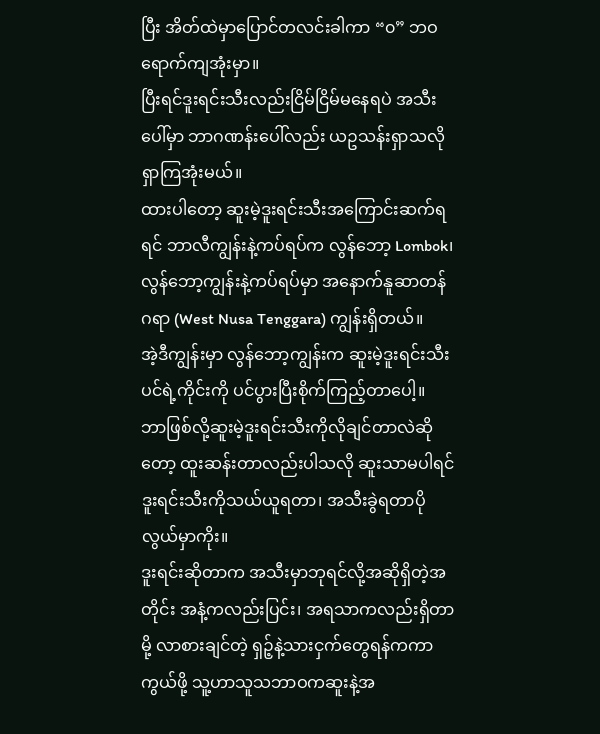ပြီး အိတ်ထဲမှာပြောင်တလင်းခါကာ “၀” ဘဝရောက်ကျအုံးမှာ။
ပြီးရင်ဒူးရင်းသီးလည်းငြိမ်ငြိမ်မနေရပဲ အသီးပေါ်မှာ ဘာဂဏန်းပေါ်လည်း ယဥသန်းရှာသလိုရှာကြအုံးမယ်။
ထားပါတော့ ဆူးမဲ့ဒူးရင်းသီးအကြောင်းဆက်ရရင် ဘာလီကျွန်းနဲ့ကပ်ရပ်က လွန်ဘော့ Lombok၊ လွန်ဘော့ကျွန်းနဲ့ကပ်ရပ်မှာ အနောက်နူဆာတန်ဂရာ (West Nusa Tenggara) ကျွန်းရှိတယ်။
အဲ့ဒီကျွန်းမှာ လွန်ဘော့ကျွန်းက ဆူးမဲ့ဒူးရင်းသီးပင်ရဲ့ကိုင်းကို ပင်ပွားပြီးစိုက်ကြည့်တာပေါ့။
ဘာဖြစ်လို့ဆူးမဲ့ဒူးရင်းသီးကိုလိုချင်တာလဲဆိုတော့ ထူးဆန်းတာလည်းပါသလို ဆူးသာမပါရင် ဒူးရင်းသီးကိုသယ်ယူရတာ၊ အသီးခွဲရတာပိုလွယ်မှာကိုး။
ဒူးရင်းဆိုတာက အသီးမှာဘုရင်လို့အဆိုရှိတဲ့အတိုင်း အနံ့ကလည်းပြင်း၊ အရသာကလည်းရှိတာမို့ လာစားချင်တဲ့ ရှဉ့်နဲ့သားငှက်တွေရန်ကကာကွယ်ဖို့ သူ့ဟာသူသဘာဝကဆူးနဲ့အ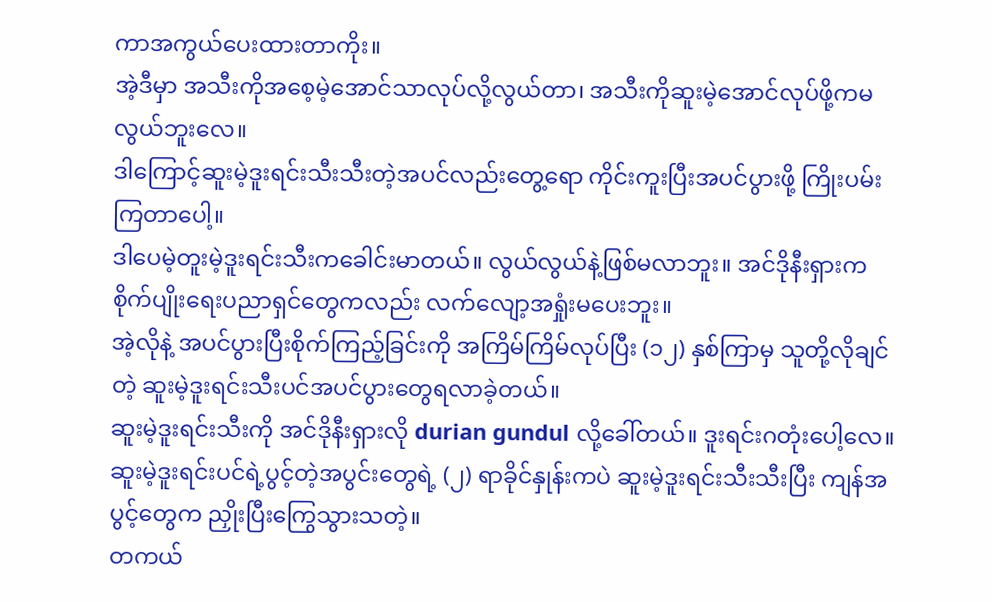ကာအကွယ်ပေးထားတာကိုး။
အဲ့ဒီမှာ အသီးကိုအစေ့မဲ့အောင်သာလုပ်လို့လွယ်တာ၊ အသီးကိုဆူးမဲ့အောင်လုပ်ဖို့ကမလွယ်ဘူးလေ။
ဒါကြောင့်ဆူးမဲ့ဒူးရင်းသီးသီးတဲ့အပင်လည်းတွေ့ရော ကိုင်းကူးပြီးအပင်ပွားဖို့ ကြိုးပမ်းကြတာပေါ့။
ဒါပေမဲ့တူးမဲ့ဒူးရင်းသီးကခေါင်းမာတယ်။ လွယ်လွယ်နဲ့ဖြစ်မလာဘူး။ အင်ဒိုနီးရှားက စိုက်ပျိုးရေးပညာရှင်တွေကလည်း လက်လျော့အရှုံးမပေးဘူး။
အဲ့လိုနဲ့ အပင်ပွားပြီးစိုက်ကြည့်ခြင်းကို အကြိမ်ကြိမ်လုပ်ပြီး (၁၂) နှစ်ကြာမှ သူတို့လိုချင်တဲ့ ဆူးမဲ့ဒူးရင်းသီးပင်အပင်ပွားတွေရလာခဲ့တယ်။
ဆူးမဲ့ဒူးရင်းသီးကို အင်ဒိုနီးရှားလို durian gundul လို့ခေါ်တယ်။ ဒူးရင်းဂတုံးပေါ့လေ။
ဆူးမဲ့ဒူးရင်းပင်ရဲ့ပွင့်တဲ့အပွင်းတွေရဲ့ (၂) ရာခိုင်နှုန်းကပဲ ဆူးမဲ့ဒူးရင်းသီးသီးပြီး ကျန်အပွင့်တွေက ညှိုးပြီးကြွေသွားသတဲ့။
တကယ်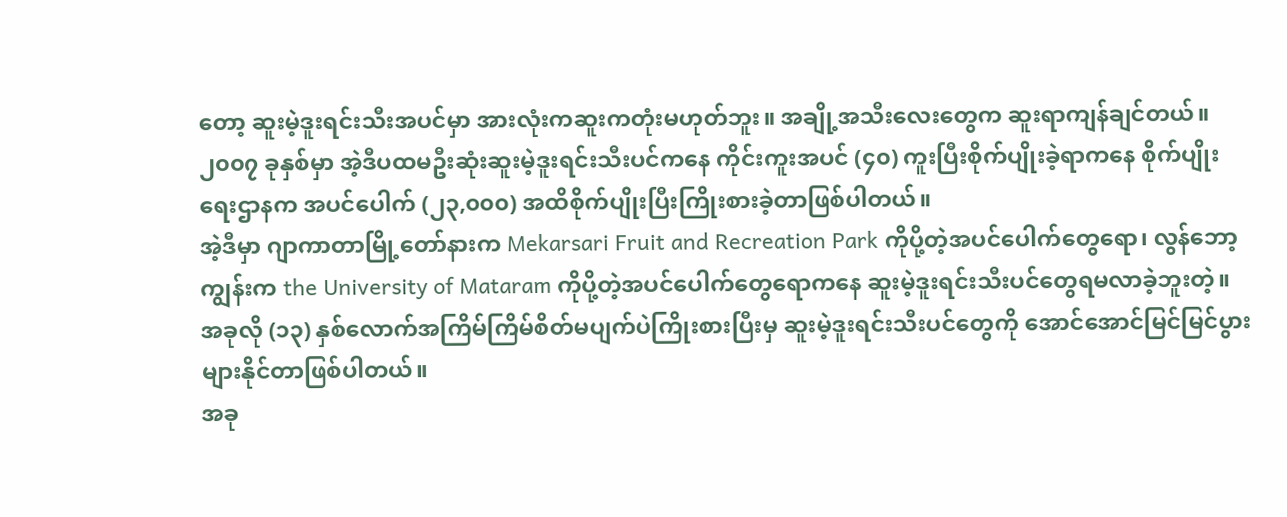တော့ ဆူးမဲ့ဒူးရင်းသီးအပင်မှာ အားလုံးကဆူးကတုံးမဟုတ်ဘူး။ အချို့အသီးလေးတွေက ဆူးရာကျန်ချင်တယ်။
၂၀၀၇ ခုနှစ်မှာ အဲ့ဒီပထမဦးဆုံးဆူးမဲ့ဒူးရင်းသီးပင်ကနေ ကိုင်းကူးအပင် (၄၀) ကူးပြီးစိုက်ပျိုးခဲ့ရာကနေ စိုက်ပျိုးရေးဌာနက အပင်ပေါက် (၂၃,၀၀၀) အထိစိုက်ပျိုးပြီးကြိုးစားခဲ့တာဖြစ်ပါတယ်။
အဲ့ဒီမှာ ဂျာကာတာမြို့တော်နားက Mekarsari Fruit and Recreation Park ကိုပို့တဲ့အပင်ပေါက်တွေရော၊ လွန်ဘော့ကျွန်းက the University of Mataram ကိုပို့တဲ့အပင်ပေါက်တွေရောကနေ ဆူးမဲ့ဒူးရင်းသီးပင်တွေရမလာခဲ့ဘူးတဲ့။
အခုလို (၁၃) နှစ်လောက်အကြိမ်ကြိမ်စိတ်မပျက်ပဲကြိုးစားပြီးမှ ဆူးမဲ့ဒူးရင်းသီးပင်တွေကို အောင်အောင်မြင်မြင်ပွားများနိုင်တာဖြစ်ပါတယ်။
အခု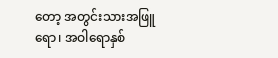တော့ အတွင်းသားအဖြူရော၊ အဝါရောနှစ်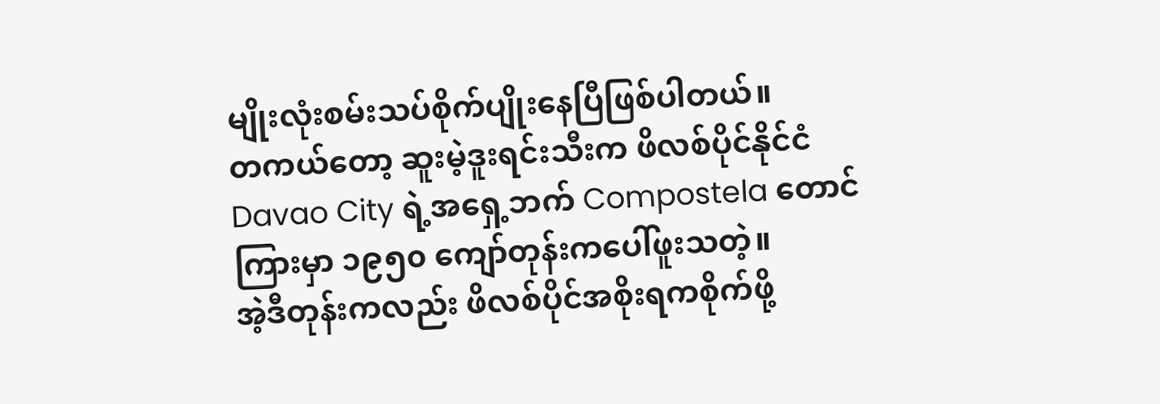မျိုးလုံးစမ်းသပ်စိုက်ပျိုးနေပြီဖြစ်ပါတယ်။
တကယ်တော့ ဆူးမဲ့ဒူးရင်းသီးက ဖိလစ်ပိုင်နိုင်ငံ Davao City ရဲ့အရှေ့ဘက် Compostela တောင်ကြားမှာ ၁၉၅၀ ကျော်တုန်းကပေါ်ဖူးသတဲ့။
အဲ့ဒီတုန်းကလည်း ဖိလစ်ပိုင်အစိုးရကစိုက်ဖို့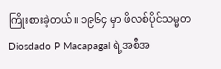ကြိုးစားခဲ့တယ်။ ၁၉၆၄ မှာ ဖိလစ်ပိုင်သမ္မတ Diosdado P Macapagal ရဲ့အစီအ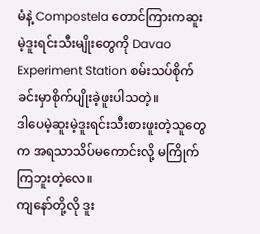မံနဲ့ Compostela တောင်ကြားကဆူးမဲ့ဒူးရင်းသီးမျိုးတွေကို Davao Experiment Station စမ်းသပ်စိုက်ခင်းမှာစိုက်ပျိုးခဲ့ဖူးပါသတဲ့။
ဒါပေမဲ့ဆူးမဲ့ဒူးရင်းသီးစားဖူးတဲ့သူတွေက အရသာသိပ်မကောင်းလို့ မကြိုက်ကြဘူးတဲ့လေ။
ကျနော်တို့လို ဒူး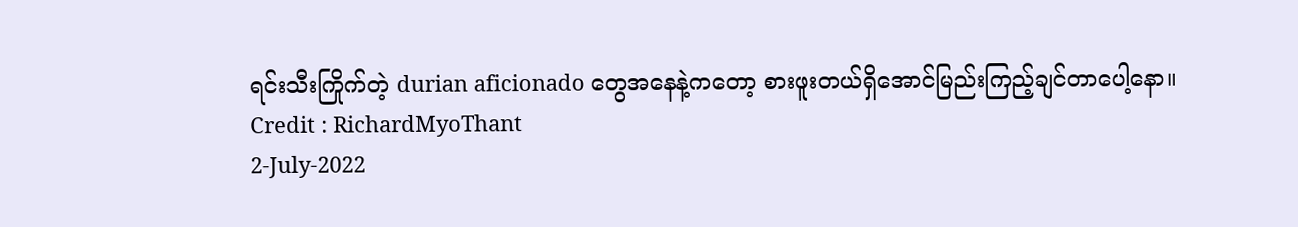ရင်းသီးကြိုက်တဲ့ durian aficionado တွေအနေနဲ့ကတော့ စားဖူးတယ်ရှိအောင်မြည်းကြည့်ချင်တာပေါ့နော။
Credit : RichardMyoThant
2-July-2022